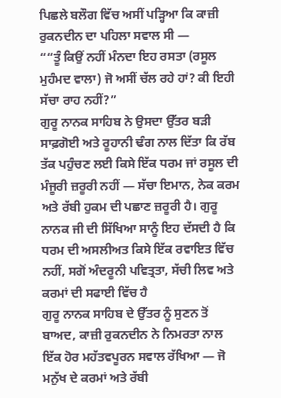ਪਿਛਲੇ ਬਲੌਗ ਵਿੱਚ ਅਸੀਂ ਪੜ੍ਹਿਆ ਕਿ ਕਾਜ਼ੀ ਰੁਕਨਦੀਨ ਦਾ ਪਹਿਲਾ ਸਵਾਲ ਸੀ —
““ਤੂੰ ਕਿਉਂ ਨਹੀਂ ਮੰਨਦਾ ਇਹ ਰਸਤਾ (ਰਸੂਲ ਮੁਹੰਮਦ ਵਾਲਾ) ਜੋ ਅਸੀਂ ਚੱਲ ਰਹੇ ਹਾਂ? ਕੀ ਇਹੀ ਸੱਚਾ ਰਾਹ ਨਹੀਂ?”
ਗੁਰੂ ਨਾਨਕ ਸਾਹਿਬ ਨੇ ਉਸਦਾ ਉੱਤਰ ਬੜੀ ਸਾਫ਼ਗੋਈ ਅਤੇ ਰੂਹਾਨੀ ਢੰਗ ਨਾਲ ਦਿੱਤਾ ਕਿ ਰੱਬ ਤੱਕ ਪਹੁੰਚਣ ਲਈ ਕਿਸੇ ਇੱਕ ਧਰਮ ਜਾਂ ਰਸੂਲ ਦੀ ਮੰਜੂਰੀ ਜ਼ਰੂਰੀ ਨਹੀਂ — ਸੱਚਾ ਇਮਾਨ, ਨੇਕ ਕਰਮ ਅਤੇ ਰੱਬੀ ਹੁਕਮ ਦੀ ਪਛਾਣ ਜ਼ਰੂਰੀ ਹੈ। ਗੁਰੂ ਨਾਨਕ ਜੀ ਦੀ ਸਿੱਖਿਆ ਸਾਨੂੰ ਇਹ ਦੱਸਦੀ ਹੈ ਕਿ ਧਰਮ ਦੀ ਅਸਲੀਅਤ ਕਿਸੇ ਇੱਕ ਰਵਾਇਤ ਵਿੱਚ ਨਹੀਂ, ਸਗੋਂ ਅੰਦਰੂਨੀ ਪਵਿਤ੍ਰਤਾ, ਸੱਚੀ ਲਿਵ ਅਤੇ ਕਰਮਾਂ ਦੀ ਸਫਾਈ ਵਿੱਚ ਹੈ
ਗੁਰੂ ਨਾਨਕ ਸਾਹਿਬ ਦੇ ਉੱਤਰ ਨੂੰ ਸੁਣਨ ਤੋਂ ਬਾਅਦ, ਕਾਜ਼ੀ ਰੁਕਨਦੀਨ ਨੇ ਨਿਮਰਤਾ ਨਾਲ ਇੱਕ ਹੋਰ ਮਹੱਤਵਪੂਰਨ ਸਵਾਲ ਰੱਖਿਆ — ਜੋ ਮਨੁੱਖ ਦੇ ਕਰਮਾਂ ਅਤੇ ਰੱਬੀ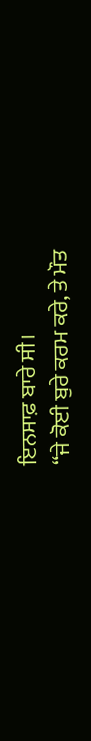ਇਨਸਾਫ਼ ਬਾਰੇ ਸੀ।
“ਜੇ ਕੋਈ ਬੁਰੇ ਕਰਮ ਕਰੇ, ਤੇ ਮੌਤ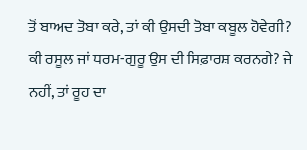ਤੋਂ ਬਾਅਦ ਤੋਬਾ ਕਰੇ, ਤਾਂ ਕੀ ਉਸਦੀ ਤੋਬਾ ਕਬੂਲ ਹੋਵੇਗੀ?
ਕੀ ਰਸੂਲ ਜਾਂ ਧਰਮ-ਗੁਰੂ ਉਸ ਦੀ ਸਿਫ਼ਾਰਸ਼ ਕਰਨਗੇ? ਜੇ ਨਹੀਂ, ਤਾਂ ਰੂਹ ਦਾ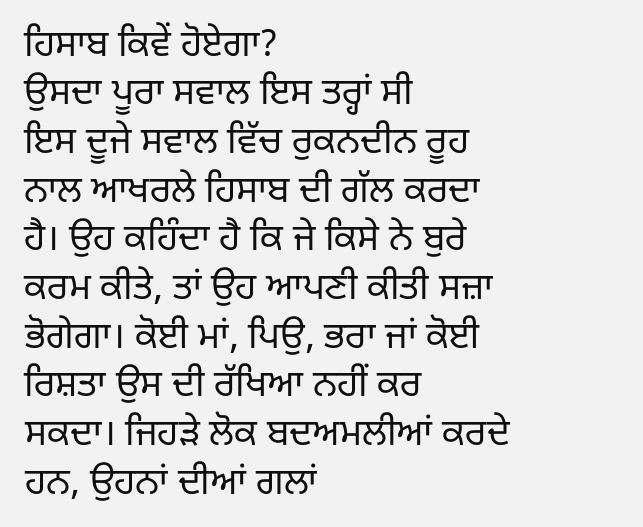ਹਿਸਾਬ ਕਿਵੇਂ ਹੋਏਗਾ?
ਉਸਦਾ ਪੂਰਾ ਸਵਾਲ ਇਸ ਤਰ੍ਹਾਂ ਸੀ
ਇਸ ਦੂਜੇ ਸਵਾਲ ਵਿੱਚ ਰੁਕਨਦੀਨ ਰੂਹ ਨਾਲ ਆਖਰਲੇ ਹਿਸਾਬ ਦੀ ਗੱਲ ਕਰਦਾ ਹੈ। ਉਹ ਕਹਿੰਦਾ ਹੈ ਕਿ ਜੇ ਕਿਸੇ ਨੇ ਬੁਰੇ ਕਰਮ ਕੀਤੇ, ਤਾਂ ਉਹ ਆਪਣੀ ਕੀਤੀ ਸਜ਼ਾ ਭੋਗੇਗਾ। ਕੋਈ ਮਾਂ, ਪਿਉ, ਭਰਾ ਜਾਂ ਕੋਈ ਰਿਸ਼ਤਾ ਉਸ ਦੀ ਰੱਖਿਆ ਨਹੀਂ ਕਰ ਸਕਦਾ। ਜਿਹੜੇ ਲੋਕ ਬਦਅਮਲੀਆਂ ਕਰਦੇ ਹਨ, ਉਹਨਾਂ ਦੀਆਂ ਗਲਾਂ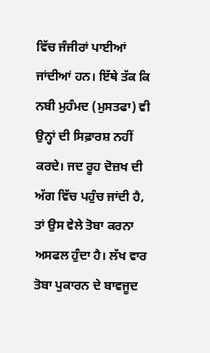ਵਿੱਚ ਜੰਜੀਰਾਂ ਪਾਈਆਂ ਜਾਂਦੀਆਂ ਹਨ। ਇੱਥੇ ਤੱਕ ਕਿ ਨਬੀ ਮੁਹੰਮਦ (ਮੁਸਤਫਾ) ਵੀ ਉਨ੍ਹਾਂ ਦੀ ਸਿਫ਼ਾਰਸ਼ ਨਹੀਂ ਕਰਦੇ। ਜਦ ਰੂਹ ਦੋਜ਼ਖ ਦੀ ਅੱਗ ਵਿੱਚ ਪਹੁੰਚ ਜਾਂਦੀ ਹੈ, ਤਾਂ ਉਸ ਵੇਲੇ ਤੋਬਾ ਕਰਨਾ ਅਸਫਲ ਹੁੰਦਾ ਹੈ। ਲੱਖ ਵਾਰ ਤੋਬਾ ਪੁਕਾਰਨ ਦੇ ਬਾਵਜੂਦ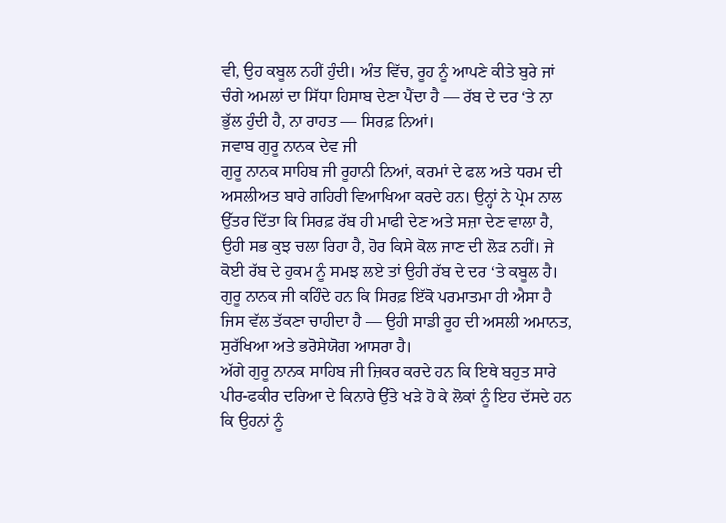ਵੀ, ਉਹ ਕਬੂਲ ਨਹੀਂ ਹੁੰਦੀ। ਅੰਤ ਵਿੱਚ, ਰੂਹ ਨੂੰ ਆਪਣੇ ਕੀਤੇ ਬੁਰੇ ਜਾਂ ਚੰਗੇ ਅਮਲਾਂ ਦਾ ਸਿੱਧਾ ਹਿਸਾਬ ਦੇਣਾ ਪੈਂਦਾ ਹੈ — ਰੱਬ ਦੇ ਦਰ ‘ਤੇ ਨਾ ਭੁੱਲ ਹੁੰਦੀ ਹੈ, ਨਾ ਰਾਹਤ — ਸਿਰਫ਼ ਨਿਆਂ।
ਜਵਾਬ ਗੁਰੂ ਨਾਨਕ ਦੇਵ ਜੀ
ਗੁਰੂ ਨਾਨਕ ਸਾਹਿਬ ਜੀ ਰੂਹਾਨੀ ਨਿਆਂ, ਕਰਮਾਂ ਦੇ ਫਲ ਅਤੇ ਧਰਮ ਦੀ ਅਸਲੀਅਤ ਬਾਰੇ ਗਹਿਰੀ ਵਿਆਖਿਆ ਕਰਦੇ ਹਨ। ਉਨ੍ਹਾਂ ਨੇ ਪ੍ਰੇਮ ਨਾਲ ਉੱਤਰ ਦਿੱਤਾ ਕਿ ਸਿਰਫ਼ ਰੱਬ ਹੀ ਮਾਫੀ ਦੇਣ ਅਤੇ ਸਜ਼ਾ ਦੇਣ ਵਾਲਾ ਹੈ, ਉਹੀ ਸਭ ਕੁਝ ਚਲਾ ਰਿਹਾ ਹੈ, ਹੋਰ ਕਿਸੇ ਕੋਲ ਜਾਣ ਦੀ ਲੋੜ ਨਹੀਂ। ਜੇ ਕੋਈ ਰੱਬ ਦੇ ਹੁਕਮ ਨੂੰ ਸਮਝ ਲਏ ਤਾਂ ਉਹੀ ਰੱਬ ਦੇ ਦਰ ‘ਤੇ ਕਬੂਲ ਹੈ। ਗੁਰੂ ਨਾਨਕ ਜੀ ਕਹਿੰਦੇ ਹਨ ਕਿ ਸਿਰਫ਼ ਇੱਕੋ ਪਰਮਾਤਮਾ ਹੀ ਐਸਾ ਹੈ ਜਿਸ ਵੱਲ ਤੱਕਣਾ ਚਾਹੀਦਾ ਹੈ — ਉਹੀ ਸਾਡੀ ਰੂਹ ਦੀ ਅਸਲੀ ਅਮਾਨਤ, ਸੁਰੱਖਿਆ ਅਤੇ ਭਰੋਸੇਯੋਗ ਆਸਰਾ ਹੈ।
ਅੱਗੇ ਗੁਰੂ ਨਾਨਕ ਸਾਹਿਬ ਜੀ ਜ਼ਿਕਰ ਕਰਦੇ ਹਨ ਕਿ ਇਥੇ ਬਹੁਤ ਸਾਰੇ ਪੀਰ-ਫਕੀਰ ਦਰਿਆ ਦੇ ਕਿਨਾਰੇ ਉੱਤੇ ਖੜੇ ਹੋ ਕੇ ਲੋਕਾਂ ਨੂੰ ਇਹ ਦੱਸਦੇ ਹਨ ਕਿ ਉਹਨਾਂ ਨੂੰ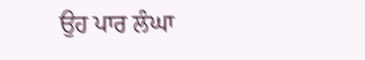ਉਹ ਪਾਰ ਲੰਘਾ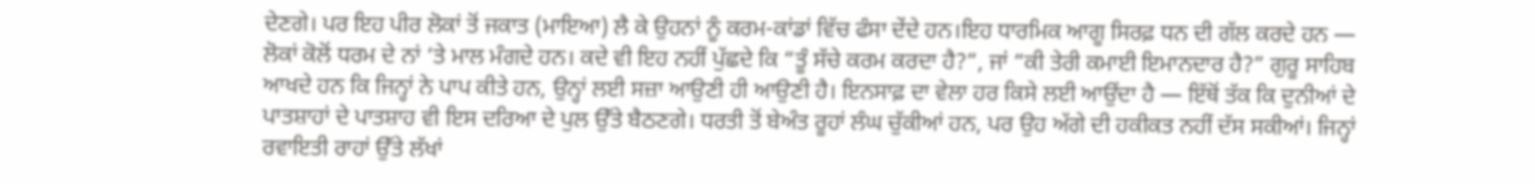ਦੇਣਗੇ। ਪਰ ਇਹ ਪੀਰ ਲੋਕਾਂ ਤੋਂ ਜਕਾਤ (ਮਾਇਆ) ਲੈ ਕੇ ਉਹਨਾਂ ਨੂੰ ਕਰਮ-ਕਾਂਡਾਂ ਵਿੱਚ ਫੰਸਾ ਦੇਂਦੇ ਹਨ।ਇਹ ਧਾਰਮਿਕ ਆਗੂ ਸਿਰਫ਼ ਧਨ ਦੀ ਗੱਲ ਕਰਦੇ ਹਨ — ਲੋਕਾਂ ਕੋਲੋਂ ਧਰਮ ਦੇ ਨਾਂ ‘ਤੇ ਮਾਲ ਮੰਗਦੇ ਹਨ। ਕਦੇ ਵੀ ਇਹ ਨਹੀਂ ਪੁੱਛਦੇ ਕਿ “ਤੂੰ ਸੱਚੇ ਕਰਮ ਕਰਦਾ ਹੈ?”, ਜਾਂ “ਕੀ ਤੇਰੀ ਕਮਾਈ ਇਮਾਨਦਾਰ ਹੈ?” ਗੁਰੂ ਸਾਹਿਬ ਆਖਦੇ ਹਨ ਕਿ ਜਿਨ੍ਹਾਂ ਨੇ ਪਾਪ ਕੀਤੇ ਹਨ, ਉਨ੍ਹਾਂ ਲਈ ਸਜ਼ਾ ਆਉਣੀ ਹੀ ਆਉਣੀ ਹੈ। ਇਨਸਾਫ਼ ਦਾ ਵੇਲਾ ਹਰ ਕਿਸੇ ਲਈ ਆਉਂਦਾ ਹੈ — ਇੱਥੋਂ ਤੱਕ ਕਿ ਦੁਨੀਆਂ ਦੇ ਪਾਤਸ਼ਾਹਾਂ ਦੇ ਪਾਤਸ਼ਾਹ ਵੀ ਇਸ ਦਰਿਆ ਦੇ ਪੁਲ ਉੱਤੇ ਬੈਠਣਗੇ। ਧਰਤੀ ਤੋਂ ਬੇਅੰਤ ਰੂਹਾਂ ਲੰਘ ਚੁੱਕੀਆਂ ਹਨ, ਪਰ ਉਹ ਅੱਗੇ ਦੀ ਹਕੀਕਤ ਨਹੀਂ ਦੱਸ ਸਕੀਆਂ। ਜਿਨ੍ਹਾਂ ਰਵਾਇਤੀ ਰਾਹਾਂ ਉੱਤੇ ਲੱਖਾਂ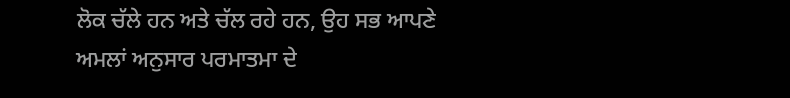ਲੋਕ ਚੱਲੇ ਹਨ ਅਤੇ ਚੱਲ ਰਹੇ ਹਨ, ਉਹ ਸਭ ਆਪਣੇ ਅਮਲਾਂ ਅਨੁਸਾਰ ਪਰਮਾਤਮਾ ਦੇ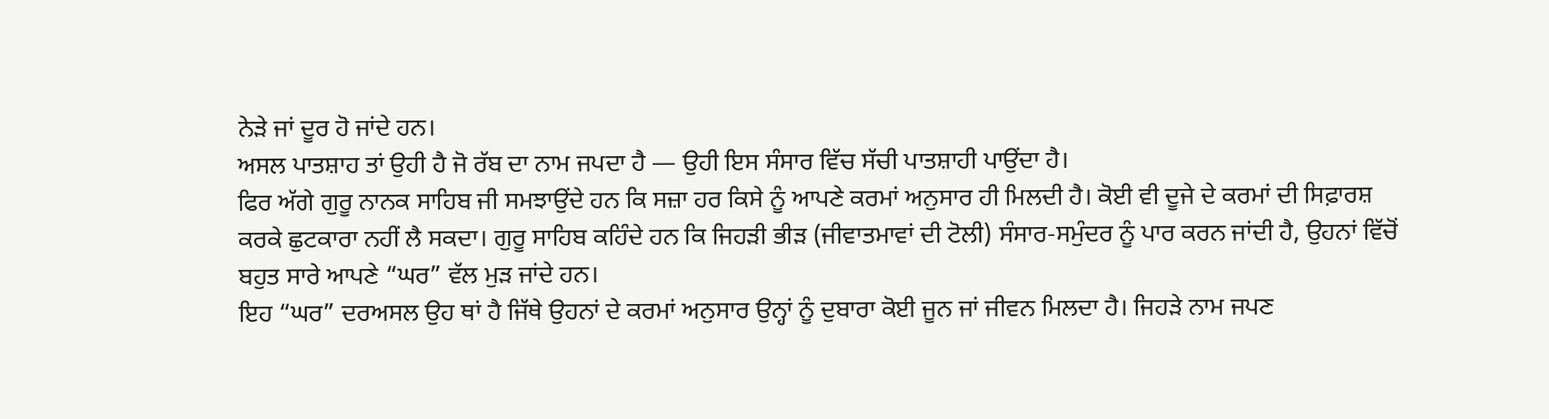ਨੇੜੇ ਜਾਂ ਦੂਰ ਹੋ ਜਾਂਦੇ ਹਨ।
ਅਸਲ ਪਾਤਸ਼ਾਹ ਤਾਂ ਉਹੀ ਹੈ ਜੋ ਰੱਬ ਦਾ ਨਾਮ ਜਪਦਾ ਹੈ — ਉਹੀ ਇਸ ਸੰਸਾਰ ਵਿੱਚ ਸੱਚੀ ਪਾਤਸ਼ਾਹੀ ਪਾਉਂਦਾ ਹੈ।
ਫਿਰ ਅੱਗੇ ਗੁਰੂ ਨਾਨਕ ਸਾਹਿਬ ਜੀ ਸਮਝਾਉਂਦੇ ਹਨ ਕਿ ਸਜ਼ਾ ਹਰ ਕਿਸੇ ਨੂੰ ਆਪਣੇ ਕਰਮਾਂ ਅਨੁਸਾਰ ਹੀ ਮਿਲਦੀ ਹੈ। ਕੋਈ ਵੀ ਦੂਜੇ ਦੇ ਕਰਮਾਂ ਦੀ ਸਿਫ਼ਾਰਸ਼ ਕਰਕੇ ਛੁਟਕਾਰਾ ਨਹੀਂ ਲੈ ਸਕਦਾ। ਗੁਰੂ ਸਾਹਿਬ ਕਹਿੰਦੇ ਹਨ ਕਿ ਜਿਹੜੀ ਭੀੜ (ਜੀਵਾਤਮਾਵਾਂ ਦੀ ਟੋਲੀ) ਸੰਸਾਰ-ਸਮੁੰਦਰ ਨੂੰ ਪਾਰ ਕਰਨ ਜਾਂਦੀ ਹੈ, ਉਹਨਾਂ ਵਿੱਚੋਂ ਬਹੁਤ ਸਾਰੇ ਆਪਣੇ “ਘਰ” ਵੱਲ ਮੁੜ ਜਾਂਦੇ ਹਨ।
ਇਹ “ਘਰ” ਦਰਅਸਲ ਉਹ ਥਾਂ ਹੈ ਜਿੱਥੇ ਉਹਨਾਂ ਦੇ ਕਰਮਾਂ ਅਨੁਸਾਰ ਉਨ੍ਹਾਂ ਨੂੰ ਦੁਬਾਰਾ ਕੋਈ ਜੂਨ ਜਾਂ ਜੀਵਨ ਮਿਲਦਾ ਹੈ। ਜਿਹੜੇ ਨਾਮ ਜਪਣ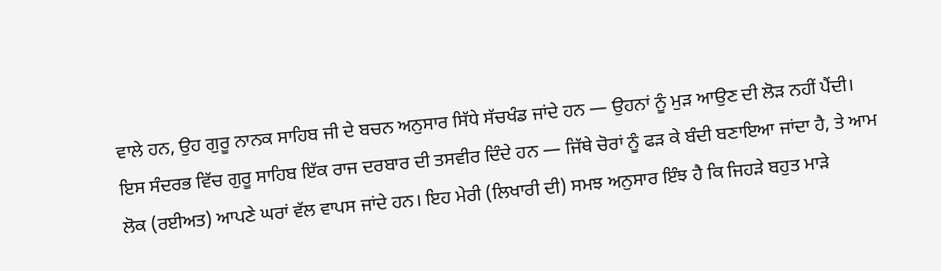ਵਾਲੇ ਹਨ, ਉਹ ਗੁਰੂ ਨਾਨਕ ਸਾਹਿਬ ਜੀ ਦੇ ਬਚਨ ਅਨੁਸਾਰ ਸਿੱਧੇ ਸੱਚਖੰਡ ਜਾਂਦੇ ਹਨ — ਉਹਨਾਂ ਨੂੰ ਮੁੜ ਆਉਣ ਦੀ ਲੋੜ ਨਹੀਂ ਪੈਂਦੀ।
ਇਸ ਸੰਦਰਭ ਵਿੱਚ ਗੁਰੂ ਸਾਹਿਬ ਇੱਕ ਰਾਜ ਦਰਬਾਰ ਦੀ ਤਸਵੀਰ ਦਿੰਦੇ ਹਨ — ਜਿੱਥੇ ਚੋਰਾਂ ਨੂੰ ਫੜ ਕੇ ਬੰਦੀ ਬਣਾਇਆ ਜਾਂਦਾ ਹੈ, ਤੇ ਆਮ ਲੋਕ (ਰਈਅਤ) ਆਪਣੇ ਘਰਾਂ ਵੱਲ ਵਾਪਸ ਜਾਂਦੇ ਹਨ। ਇਹ ਮੇਰੀ (ਲਿਖਾਰੀ ਦੀ) ਸਮਝ ਅਨੁਸਾਰ ਇੰਝ ਹੈ ਕਿ ਜਿਹੜੇ ਬਹੁਤ ਮਾੜੇ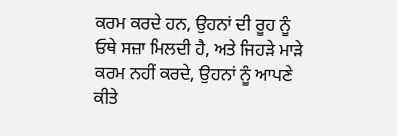ਕਰਮ ਕਰਦੇ ਹਨ, ਉਹਨਾਂ ਦੀ ਰੂਹ ਨੂੰ ਓਥੇ ਸਜ਼ਾ ਮਿਲਦੀ ਹੈ, ਅਤੇ ਜਿਹੜੇ ਮਾੜੇ ਕਰਮ ਨਹੀਂ ਕਰਦੇ, ਉਹਨਾਂ ਨੂੰ ਆਪਣੇ ਕੀਤੇ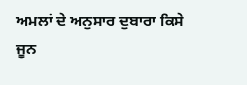ਅਮਲਾਂ ਦੇ ਅਨੁਸਾਰ ਦੁਬਾਰਾ ਕਿਸੇ ਜੂਨ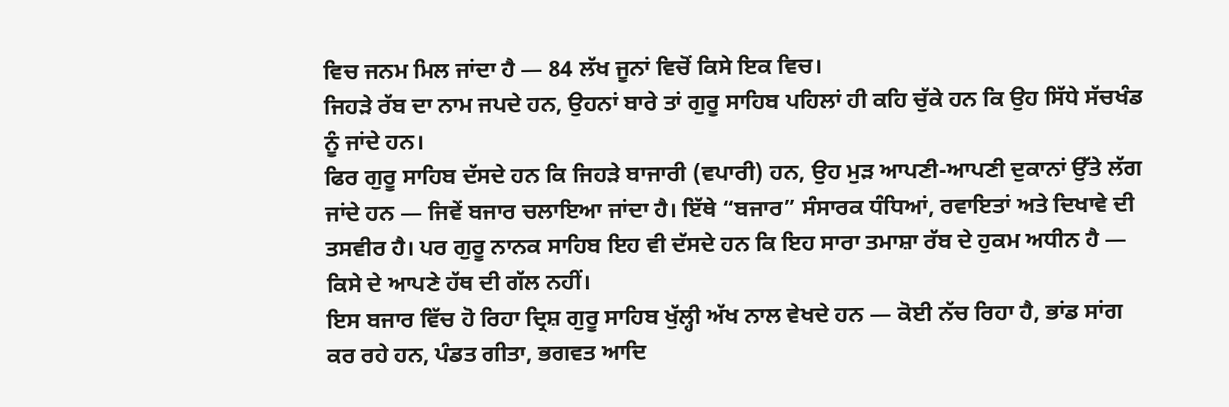ਵਿਚ ਜਨਮ ਮਿਲ ਜਾਂਦਾ ਹੈ — 84 ਲੱਖ ਜੂਨਾਂ ਵਿਚੋਂ ਕਿਸੇ ਇਕ ਵਿਚ।
ਜਿਹੜੇ ਰੱਬ ਦਾ ਨਾਮ ਜਪਦੇ ਹਨ, ਉਹਨਾਂ ਬਾਰੇ ਤਾਂ ਗੁਰੂ ਸਾਹਿਬ ਪਹਿਲਾਂ ਹੀ ਕਹਿ ਚੁੱਕੇ ਹਨ ਕਿ ਉਹ ਸਿੱਧੇ ਸੱਚਖੰਡ ਨੂੰ ਜਾਂਦੇ ਹਨ।
ਫਿਰ ਗੁਰੂ ਸਾਹਿਬ ਦੱਸਦੇ ਹਨ ਕਿ ਜਿਹੜੇ ਬਾਜਾਰੀ (ਵਪਾਰੀ) ਹਨ, ਉਹ ਮੁੜ ਆਪਣੀ-ਆਪਣੀ ਦੁਕਾਨਾਂ ਉੱਤੇ ਲੱਗ ਜਾਂਦੇ ਹਨ — ਜਿਵੇਂ ਬਜਾਰ ਚਲਾਇਆ ਜਾਂਦਾ ਹੈ। ਇੱਥੇ “ਬਜਾਰ” ਸੰਸਾਰਕ ਧੰਧਿਆਂ, ਰਵਾਇਤਾਂ ਅਤੇ ਦਿਖਾਵੇ ਦੀ ਤਸਵੀਰ ਹੈ। ਪਰ ਗੁਰੂ ਨਾਨਕ ਸਾਹਿਬ ਇਹ ਵੀ ਦੱਸਦੇ ਹਨ ਕਿ ਇਹ ਸਾਰਾ ਤਮਾਸ਼ਾ ਰੱਬ ਦੇ ਹੁਕਮ ਅਧੀਨ ਹੈ — ਕਿਸੇ ਦੇ ਆਪਣੇ ਹੱਥ ਦੀ ਗੱਲ ਨਹੀਂ।
ਇਸ ਬਜਾਰ ਵਿੱਚ ਹੋ ਰਿਹਾ ਦ੍ਰਿਸ਼ ਗੁਰੂ ਸਾਹਿਬ ਖੁੱਲ੍ਹੀ ਅੱਖ ਨਾਲ ਵੇਖਦੇ ਹਨ — ਕੋਈ ਨੱਚ ਰਿਹਾ ਹੈ, ਭਾਂਡ ਸਾਂਗ ਕਰ ਰਹੇ ਹਨ, ਪੰਡਤ ਗੀਤਾ, ਭਗਵਤ ਆਦਿ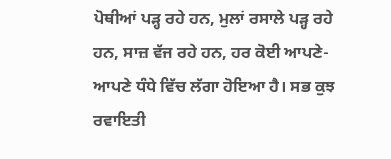ਪੋਥੀਆਂ ਪੜ੍ਹ ਰਹੇ ਹਨ, ਮੁਲਾਂ ਰਸਾਲੇ ਪੜ੍ਹ ਰਹੇ ਹਨ, ਸਾਜ਼ ਵੱਜ ਰਹੇ ਹਨ, ਹਰ ਕੋਈ ਆਪਣੇ-ਆਪਣੇ ਧੰਧੇ ਵਿੱਚ ਲੱਗਾ ਹੋਇਆ ਹੈ। ਸਭ ਕੁਝ ਰਵਾਇਤੀ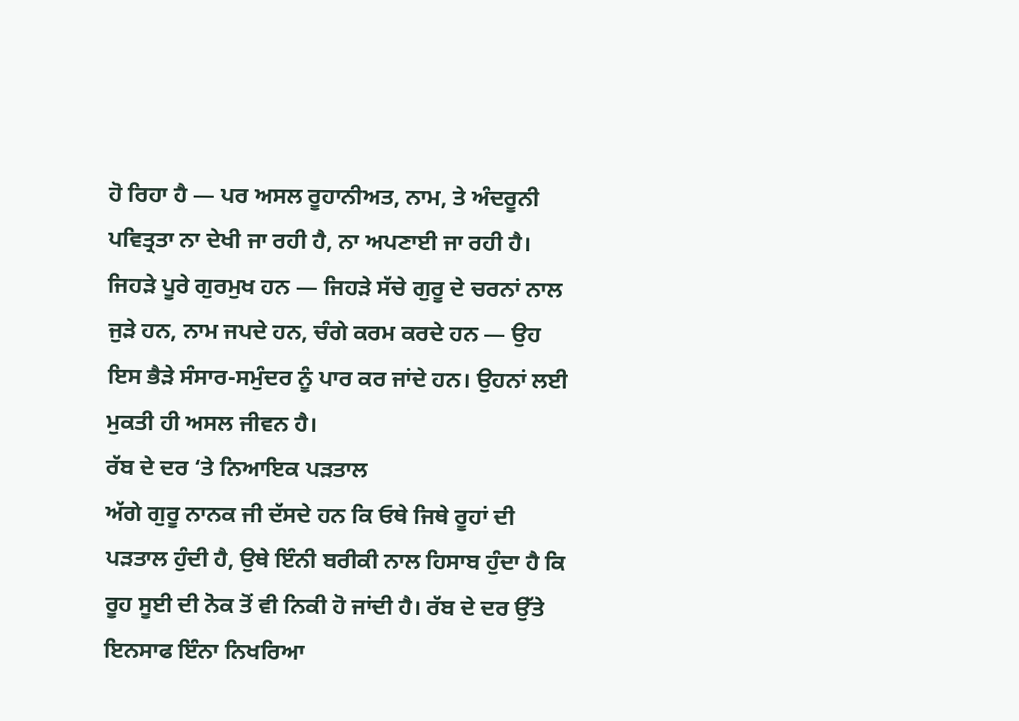ਹੋ ਰਿਹਾ ਹੈ — ਪਰ ਅਸਲ ਰੂਹਾਨੀਅਤ, ਨਾਮ, ਤੇ ਅੰਦਰੂਨੀ ਪਵਿਤ੍ਰਤਾ ਨਾ ਦੇਖੀ ਜਾ ਰਹੀ ਹੈ, ਨਾ ਅਪਣਾਈ ਜਾ ਰਹੀ ਹੈ।
ਜਿਹੜੇ ਪੂਰੇ ਗੁਰਮੁਖ ਹਨ — ਜਿਹੜੇ ਸੱਚੇ ਗੁਰੂ ਦੇ ਚਰਨਾਂ ਨਾਲ ਜੁੜੇ ਹਨ, ਨਾਮ ਜਪਦੇ ਹਨ, ਚੰਗੇ ਕਰਮ ਕਰਦੇ ਹਨ — ਉਹ ਇਸ ਭੈੜੇ ਸੰਸਾਰ-ਸਮੁੰਦਰ ਨੂੰ ਪਾਰ ਕਰ ਜਾਂਦੇ ਹਨ। ਉਹਨਾਂ ਲਈ ਮੁਕਤੀ ਹੀ ਅਸਲ ਜੀਵਨ ਹੈ।
ਰੱਬ ਦੇ ਦਰ ‘ਤੇ ਨਿਆਇਕ ਪੜਤਾਲ
ਅੱਗੇ ਗੁਰੂ ਨਾਨਕ ਜੀ ਦੱਸਦੇ ਹਨ ਕਿ ਓਥੇ ਜਿਥੇ ਰੂਹਾਂ ਦੀ ਪੜਤਾਲ ਹੁੰਦੀ ਹੈ, ਉਥੇ ਇੰਨੀ ਬਰੀਕੀ ਨਾਲ ਹਿਸਾਬ ਹੁੰਦਾ ਹੈ ਕਿ ਰੂਹ ਸੂਈ ਦੀ ਨੋਕ ਤੋਂ ਵੀ ਨਿਕੀ ਹੋ ਜਾਂਦੀ ਹੈ। ਰੱਬ ਦੇ ਦਰ ਉੱਤੇ ਇਨਸਾਫ ਇੰਨਾ ਨਿਖਰਿਆ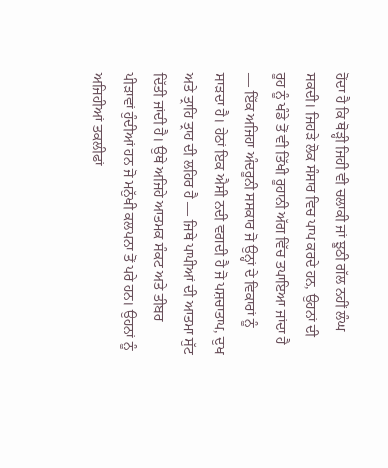ਹੋਂਦਾ ਹੈ ਕਿ ਥੋੜ੍ਹੀ ਜਿਹੀ ਵੀ ਚਲਾਕੀ ਜਾਂ ਝੂਠੀ ਗੱਲ ਨਹੀਂ ਲੰਘ ਸਕਦੀ। ਜਿਹੜੇ ਲੋਕ ਸੰਸਾਰ ਵਿਚ ਪਾਪ ਕਰਦੇ ਹਨ, ਉਹਨਾਂ ਦੀ ਰੂਹ ਨੂੰ ਖੰਡੇ ਤੋਂ ਵੀ ਤਿੱਖੀ ਰੂਹਾਨੀ ਅੱਗ ਵਿੱਚ ਤਪਾਇਆ ਜਾਂਦਾ ਹੈ — ਇੱਕ ਅਜਿਹਾ ਅੰਦਰੂਨੀ ਸਸਕਾਰ ਜੋ ਉਨ੍ਹਾਂ ਦੇ ਵਿਕਾਰਾਂ ਨੂੰ ਸਾੜਦਾ ਹੈ। ਹੇਠਾਂ ਇਕ ਐਸੀ ਨਦੀ ਵਗਦੀ ਹੈ ਜੋ ਪਸ਼ਚਾਤਾਪ, ਦੁਖ ਅਤੇ ਤ੍ਰਾਹਿ ਤ੍ਰਾਹ ਦੀ ਲਹਿਰ ਹੈ — ਜਿਥੇ ਪਾਪੀਆਂ ਦੀ ਆਤਮਾ ਸੁੱਟ ਦਿੱਤੀ ਜਾਂਦੀ ਹੈ। ਉਥੇ ਅਜਿਹੇ ਆਤਮਕ ਸੰਕਟ ਅਤੇ ਤੀਬਰ ਪੀੜਾਵਾਂ ਹੁੰਦੀਆਂ ਹਨ ਜੋ ਮਨੁੱਖੀ ਕਲਪਨਾ ਤੋਂ ਪਰੇ ਹਨ। ਉਹਨਾਂ ਨੂੰ ਅਜਿਹੀਆਂ ਤਕਲੀਫਾਂ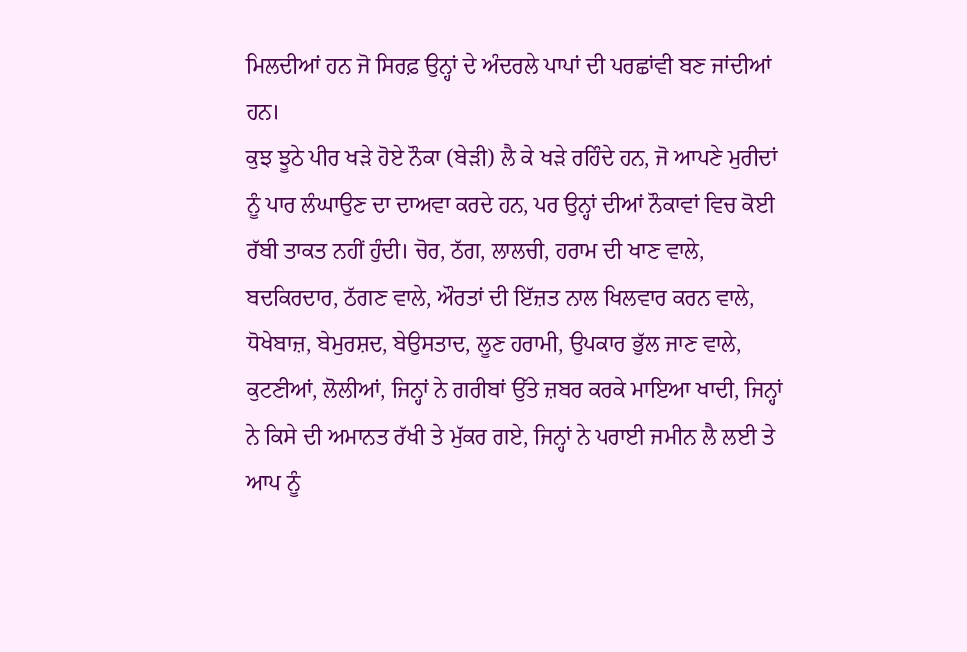ਮਿਲਦੀਆਂ ਹਨ ਜੋ ਸਿਰਫ਼ ਉਨ੍ਹਾਂ ਦੇ ਅੰਦਰਲੇ ਪਾਪਾਂ ਦੀ ਪਰਛਾਂਵੀ ਬਣ ਜਾਂਦੀਆਂ ਹਨ।
ਕੁਝ ਝੂਠੇ ਪੀਰ ਖੜੇ ਹੋਏ ਨੌਕਾ (ਬੇੜੀ) ਲੈ ਕੇ ਖੜੇ ਰਹਿੰਦੇ ਹਨ, ਜੋ ਆਪਣੇ ਮੁਰੀਦਾਂ ਨੂੰ ਪਾਰ ਲੰਘਾਉਣ ਦਾ ਦਾਅਵਾ ਕਰਦੇ ਹਨ, ਪਰ ਉਨ੍ਹਾਂ ਦੀਆਂ ਨੌਕਾਵਾਂ ਵਿਚ ਕੋਈ ਰੱਬੀ ਤਾਕਤ ਨਹੀਂ ਹੁੰਦੀ। ਚੋਰ, ਠੱਗ, ਲਾਲਚੀ, ਹਰਾਮ ਦੀ ਖਾਣ ਵਾਲੇ, ਬਦਕਿਰਦਾਰ, ਠੱਗਣ ਵਾਲੇ, ਔਰਤਾਂ ਦੀ ਇੱਜ਼ਤ ਨਾਲ ਖਿਲਵਾਰ ਕਰਨ ਵਾਲੇ, ਧੋਖੇਬਾਜ਼, ਬੇਮੁਰਸ਼ਦ, ਬੇਉਸਤਾਦ, ਲੂਣ ਹਰਾਮੀ, ਉਪਕਾਰ ਭੁੱਲ ਜਾਣ ਵਾਲੇ, ਕੁਟਣੀਆਂ, ਲੋਲੀਆਂ, ਜਿਨ੍ਹਾਂ ਨੇ ਗਰੀਬਾਂ ਉੱਤੇ ਜ਼ਬਰ ਕਰਕੇ ਮਾਇਆ ਖਾਦੀ, ਜਿਨ੍ਹਾਂ ਨੇ ਕਿਸੇ ਦੀ ਅਮਾਨਤ ਰੱਖੀ ਤੇ ਮੁੱਕਰ ਗਏ, ਜਿਨ੍ਹਾਂ ਨੇ ਪਰਾਈ ਜਮੀਨ ਲੈ ਲਈ ਤੇ ਆਪ ਨੂੰ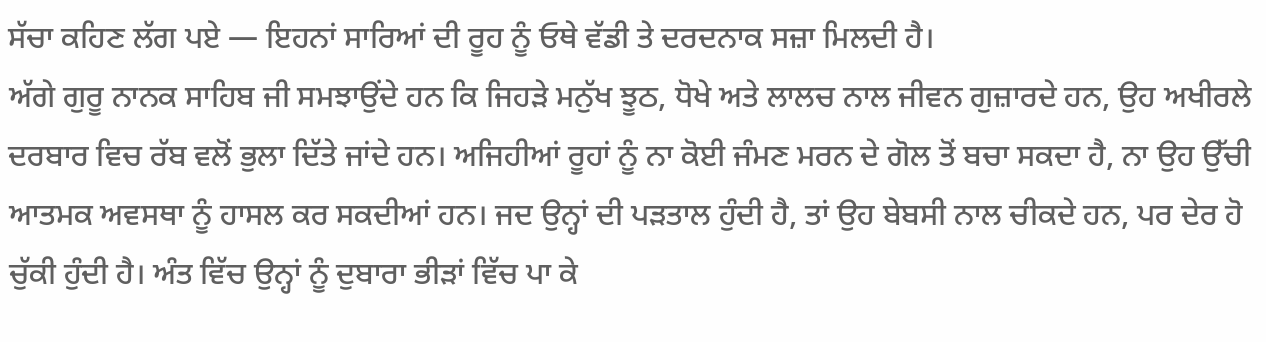ਸੱਚਾ ਕਹਿਣ ਲੱਗ ਪਏ — ਇਹਨਾਂ ਸਾਰਿਆਂ ਦੀ ਰੂਹ ਨੂੰ ਓਥੇ ਵੱਡੀ ਤੇ ਦਰਦਨਾਕ ਸਜ਼ਾ ਮਿਲਦੀ ਹੈ।
ਅੱਗੇ ਗੁਰੂ ਨਾਨਕ ਸਾਹਿਬ ਜੀ ਸਮਝਾਉਂਦੇ ਹਨ ਕਿ ਜਿਹੜੇ ਮਨੁੱਖ ਝੂਠ, ਧੋਖੇ ਅਤੇ ਲਾਲਚ ਨਾਲ ਜੀਵਨ ਗੁਜ਼ਾਰਦੇ ਹਨ, ਉਹ ਅਖੀਰਲੇ ਦਰਬਾਰ ਵਿਚ ਰੱਬ ਵਲੋਂ ਭੁਲਾ ਦਿੱਤੇ ਜਾਂਦੇ ਹਨ। ਅਜਿਹੀਆਂ ਰੂਹਾਂ ਨੂੰ ਨਾ ਕੋਈ ਜੰਮਣ ਮਰਨ ਦੇ ਗੋਲ ਤੋਂ ਬਚਾ ਸਕਦਾ ਹੈ, ਨਾ ਉਹ ਉੱਚੀ ਆਤਮਕ ਅਵਸਥਾ ਨੂੰ ਹਾਸਲ ਕਰ ਸਕਦੀਆਂ ਹਨ। ਜਦ ਉਨ੍ਹਾਂ ਦੀ ਪੜਤਾਲ ਹੁੰਦੀ ਹੈ, ਤਾਂ ਉਹ ਬੇਬਸੀ ਨਾਲ ਚੀਕਦੇ ਹਨ, ਪਰ ਦੇਰ ਹੋ ਚੁੱਕੀ ਹੁੰਦੀ ਹੈ। ਅੰਤ ਵਿੱਚ ਉਨ੍ਹਾਂ ਨੂੰ ਦੁਬਾਰਾ ਭੀੜਾਂ ਵਿੱਚ ਪਾ ਕੇ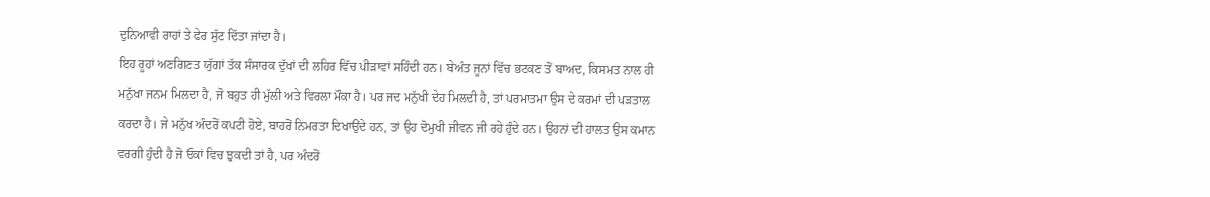ਦੁਨਿਆਵੀ ਰਾਹਾਂ ਤੇ ਫੇਰ ਸੁੱਟ ਦਿੱਤਾ ਜਾਂਦਾ ਹੈ।
ਇਹ ਰੂਹਾਂ ਅਣਗਿਣਤ ਯੁੱਗਾਂ ਤੱਕ ਸੰਸਾਰਕ ਦੁੱਖਾਂ ਦੀ ਲਹਿਰ ਵਿੱਚ ਪੀੜਾਵਾਂ ਸਹਿੰਦੀ ਹਨ। ਬੇਅੰਤ ਜੂਨਾਂ ਵਿੱਚ ਭਟਕਣ ਤੋਂ ਬਾਅਦ, ਕਿਸਮਤ ਨਾਲ ਹੀ ਮਨੁੱਖਾ ਜਨਮ ਮਿਲਦਾ ਹੈ, ਜੋ ਬਹੁਤ ਹੀ ਮੁੱਲੀ ਅਤੇ ਵਿਰਲਾ ਮੌਕਾ ਹੈ। ਪਰ ਜਦ ਮਨੁੱਖੀ ਦੇਹ ਮਿਲਦੀ ਹੈ, ਤਾਂ ਪਰਮਾਤਮਾ ਉਸ ਦੇ ਕਰਮਾਂ ਦੀ ਪੜਤਾਲ ਕਰਦਾ ਹੈ। ਜੇ ਮਨੁੱਖ ਅੰਦਰੋਂ ਕਪਟੀ ਹੋਏ, ਬਾਹਰੋਂ ਨਿਮਰਤਾ ਦਿਖਾਉਂਦੇ ਹਨ, ਤਾਂ ਉਹ ਦੋਮੁਖੀ ਜੀਵਨ ਜੀ ਰਹੇ ਹੁੰਦੇ ਹਨ। ਉਹਨਾਂ ਦੀ ਹਾਲਤ ਉਸ ਕਮਾਨ ਵਰਗੀ ਹੁੰਦੀ ਹੈ ਜੋ ਓਕਾਂ ਵਿਚ ਝੁਕਦੀ ਤਾਂ ਹੈ, ਪਰ ਅੰਦਰੋਂ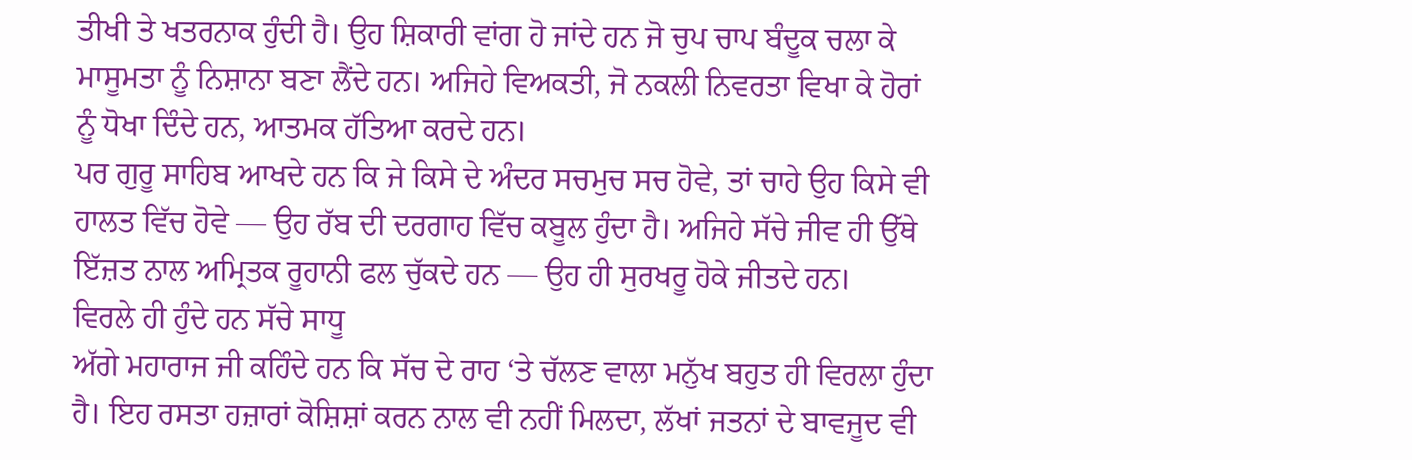ਤੀਖੀ ਤੇ ਖਤਰਨਾਕ ਹੁੰਦੀ ਹੈ। ਉਹ ਸ਼ਿਕਾਰੀ ਵਾਂਗ ਹੋ ਜਾਂਦੇ ਹਨ ਜੋ ਚੁਪ ਚਾਪ ਬੰਦੂਕ ਚਲਾ ਕੇ ਮਾਸੂਮਤਾ ਨੂੰ ਨਿਸ਼ਾਨਾ ਬਣਾ ਲੈਂਦੇ ਹਨ। ਅਜਿਹੇ ਵਿਅਕਤੀ, ਜੋ ਨਕਲੀ ਨਿਵਰਤਾ ਵਿਖਾ ਕੇ ਹੋਰਾਂ ਨੂੰ ਧੋਖਾ ਦਿੰਦੇ ਹਨ, ਆਤਮਕ ਹੱਤਿਆ ਕਰਦੇ ਹਨ।
ਪਰ ਗੁਰੂ ਸਾਹਿਬ ਆਖਦੇ ਹਨ ਕਿ ਜੇ ਕਿਸੇ ਦੇ ਅੰਦਰ ਸਚਮੁਚ ਸਚ ਹੋਵੇ, ਤਾਂ ਚਾਹੇ ਉਹ ਕਿਸੇ ਵੀ ਹਾਲਤ ਵਿੱਚ ਹੋਵੇ — ਉਹ ਰੱਬ ਦੀ ਦਰਗਾਹ ਵਿੱਚ ਕਬੂਲ ਹੁੰਦਾ ਹੈ। ਅਜਿਹੇ ਸੱਚੇ ਜੀਵ ਹੀ ਉੱਥੇ ਇੱਜ਼ਤ ਨਾਲ ਅਮ੍ਰਿਤਕ ਰੂਹਾਨੀ ਫਲ ਚੁੱਕਦੇ ਹਨ — ਉਹ ਹੀ ਸੁਰਖਰੂ ਹੋਕੇ ਜੀਤਦੇ ਹਨ।
ਵਿਰਲੇ ਹੀ ਹੁੰਦੇ ਹਨ ਸੱਚੇ ਸਾਧੂ
ਅੱਗੇ ਮਹਾਰਾਜ ਜੀ ਕਹਿੰਦੇ ਹਨ ਕਿ ਸੱਚ ਦੇ ਰਾਹ ‘ਤੇ ਚੱਲਣ ਵਾਲਾ ਮਨੁੱਖ ਬਹੁਤ ਹੀ ਵਿਰਲਾ ਹੁੰਦਾ ਹੈ। ਇਹ ਰਸਤਾ ਹਜ਼ਾਰਾਂ ਕੋਸ਼ਿਸ਼ਾਂ ਕਰਨ ਨਾਲ ਵੀ ਨਹੀਂ ਮਿਲਦਾ, ਲੱਖਾਂ ਜਤਨਾਂ ਦੇ ਬਾਵਜੂਦ ਵੀ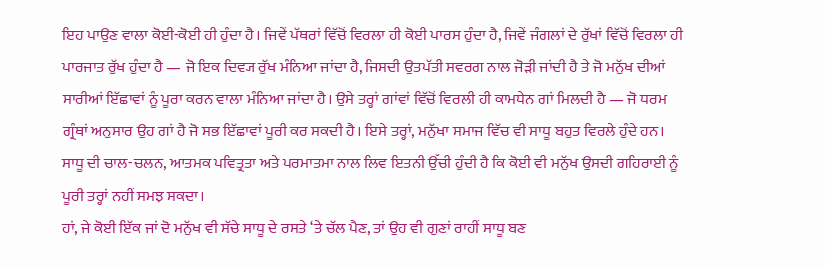ਇਹ ਪਾਉਣ ਵਾਲਾ ਕੋਈ-ਕੋਈ ਹੀ ਹੁੰਦਾ ਹੈ। ਜਿਵੇਂ ਪੱਥਰਾਂ ਵਿੱਚੋਂ ਵਿਰਲਾ ਹੀ ਕੋਈ ਪਾਰਸ ਹੁੰਦਾ ਹੈ, ਜਿਵੇਂ ਜੰਗਲਾਂ ਦੇ ਰੁੱਖਾਂ ਵਿੱਚੋਂ ਵਿਰਲਾ ਹੀ ਪਾਰਜਾਤ ਰੁੱਖ ਹੁੰਦਾ ਹੈ — ਜੋ ਇਕ ਦਿਵ੍ਯ ਰੁੱਖ ਮੰਨਿਆ ਜਾਂਦਾ ਹੈ, ਜਿਸਦੀ ਉਤਪੱਤੀ ਸਵਰਗ ਨਾਲ ਜੋੜੀ ਜਾਂਦੀ ਹੈ ਤੇ ਜੋ ਮਨੁੱਖ ਦੀਆਂ ਸਾਰੀਆਂ ਇੱਛਾਵਾਂ ਨੂੰ ਪੂਰਾ ਕਰਨ ਵਾਲਾ ਮੰਨਿਆ ਜਾਂਦਾ ਹੈ। ਉਸੇ ਤਰ੍ਹਾਂ ਗਾਂਵਾਂ ਵਿੱਚੋਂ ਵਿਰਲੀ ਹੀ ਕਾਮਧੇਨ ਗਾਂ ਮਿਲਦੀ ਹੈ — ਜੋ ਧਰਮ ਗ੍ਰੰਥਾਂ ਅਨੁਸਾਰ ਉਹ ਗਾਂ ਹੈ ਜੋ ਸਭ ਇੱਛਾਵਾਂ ਪੂਰੀ ਕਰ ਸਕਦੀ ਹੈ। ਇਸੇ ਤਰ੍ਹਾਂ, ਮਨੁੱਖਾ ਸਮਾਜ ਵਿੱਚ ਵੀ ਸਾਧੂ ਬਹੁਤ ਵਿਰਲੇ ਹੁੰਦੇ ਹਨ। ਸਾਧੂ ਦੀ ਚਾਲ-ਚਲਨ, ਆਤਮਕ ਪਵਿਤ੍ਰਤਾ ਅਤੇ ਪਰਮਾਤਮਾ ਨਾਲ ਲਿਵ ਇਤਨੀ ਉੱਚੀ ਹੁੰਦੀ ਹੈ ਕਿ ਕੋਈ ਵੀ ਮਨੁੱਖ ਉਸਦੀ ਗਹਿਰਾਈ ਨੂੰ ਪੂਰੀ ਤਰ੍ਹਾਂ ਨਹੀਂ ਸਮਝ ਸਕਦਾ।
ਹਾਂ, ਜੇ ਕੋਈ ਇੱਕ ਜਾਂ ਦੋ ਮਨੁੱਖ ਵੀ ਸੱਚੇ ਸਾਧੂ ਦੇ ਰਸਤੇ ‘ਤੇ ਚੱਲ ਪੈਣ, ਤਾਂ ਉਹ ਵੀ ਗੁਣਾਂ ਰਾਹੀਂ ਸਾਧੂ ਬਣ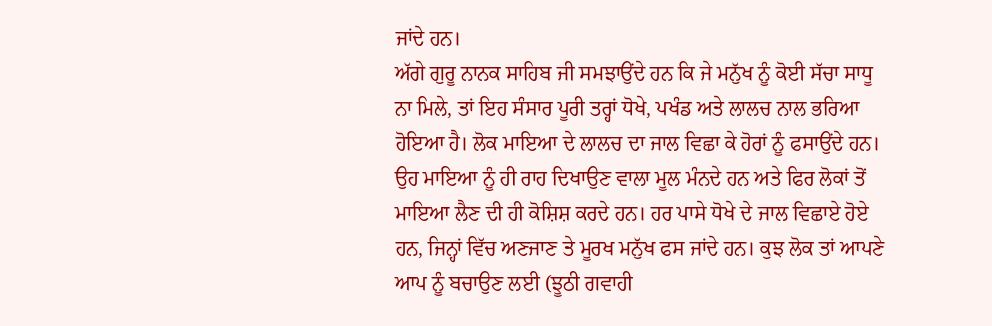ਜਾਂਦੇ ਹਨ।
ਅੱਗੇ ਗੁਰੂ ਨਾਨਕ ਸਾਹਿਬ ਜੀ ਸਮਝਾਉਂਦੇ ਹਨ ਕਿ ਜੇ ਮਨੁੱਖ ਨੂੰ ਕੋਈ ਸੱਚਾ ਸਾਧੂ ਨਾ ਮਿਲੇ, ਤਾਂ ਇਹ ਸੰਸਾਰ ਪੂਰੀ ਤਰ੍ਹਾਂ ਧੋਖੇ, ਪਖੰਡ ਅਤੇ ਲਾਲਚ ਨਾਲ ਭਰਿਆ ਹੋਇਆ ਹੈ। ਲੋਕ ਮਾਇਆ ਦੇ ਲਾਲਚ ਦਾ ਜਾਲ ਵਿਛਾ ਕੇ ਹੋਰਾਂ ਨੂੰ ਫਸਾਉਂਦੇ ਹਨ। ਉਹ ਮਾਇਆ ਨੂੰ ਹੀ ਰਾਹ ਦਿਖਾਉਣ ਵਾਲਾ ਮੂਲ ਮੰਨਦੇ ਹਨ ਅਤੇ ਫਿਰ ਲੋਕਾਂ ਤੋਂ ਮਾਇਆ ਲੈਣ ਦੀ ਹੀ ਕੋਸ਼ਿਸ਼ ਕਰਦੇ ਹਨ। ਹਰ ਪਾਸੇ ਧੋਖੇ ਦੇ ਜਾਲ ਵਿਛਾਏ ਹੋਏ ਹਨ, ਜਿਨ੍ਹਾਂ ਵਿੱਚ ਅਣਜਾਣ ਤੇ ਮੂਰਖ ਮਨੁੱਖ ਫਸ ਜਾਂਦੇ ਹਨ। ਕੁਝ ਲੋਕ ਤਾਂ ਆਪਣੇ ਆਪ ਨੂੰ ਬਚਾਉਣ ਲਈ (ਝੂਠੀ ਗਵਾਹੀ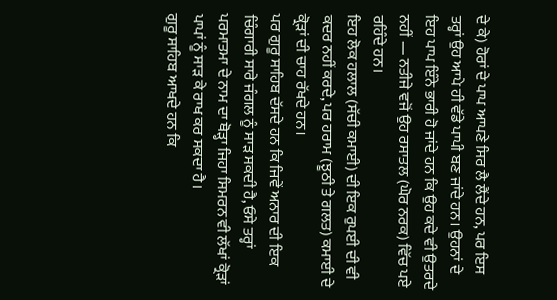ਦੇ ਕੇ) ਹੋਰਾਂ ਦੇ ਪਾਪ ਆਪਣੇ ਸਿਰ ਲੈ ਲੈਂਦੇ ਹਨ, ਪਰ ਇਸ ਤਰ੍ਹਾਂ ਉਹ ਆਪੇ ਹੀ ਵੱਡੇ ਪਾਪੀ ਬਣ ਜਾਂਦੇ ਹਨ। ਉਹਨਾਂ ਦੇ ਇਹ ਪਾਪ ਇੰਨੇ ਭਾਰੀ ਹੋ ਜਾਂਦੇ ਹਨ ਕਿ ਉਹ ਕਦੇ ਵੀ ਉਤਰਦੇ ਨਹੀਂ — ਨਤੀਜੇ ਵਜੋਂ ਉਹ ਰਸਾਤਲ (ਘੋਰ ਨਰਕ) ਵਿੱਚ ਪਏ ਰਹਿੰਦੇ ਹਨ।
ਇਹ ਲੋਕ ਹਲਾਲ (ਸੱਚੀ ਕਮਾਈ) ਦੀ ਇਕ ਰੁਪਈ ਦੀ ਵੀ ਕਦਰ ਨਹੀਂ ਕਰਦੇ, ਪਰ ਹਰਾਮ (ਝੂਠੀ ਤੇ ਗਲਤ) ਕਮਾਈ ਦੇ ਕ੍ਰੋੜਾਂ ਦੀ ਚਾਹ ਰੱਖਦੇ ਹਨ।
ਪਰ ਗੁਰੂ ਸਾਹਿਬ ਦੱਸਦੇ ਹਨ ਕਿ ਜਿਵੇਂ ਅਨਾਰ ਦੀ ਇਕ ਚਿੰਗਾਰੀ ਸਾਰੇ ਜੰਗਲ ਨੂੰ ਸਾੜ ਸਕਦੀ ਹੈ, ਓਸੇ ਤਰ੍ਹਾਂ ਪਰਮਾਤਮਾ ਦੇ ਨਾਮ ਦਾ ਥੋੜ੍ਹਾ ਜਿਹਾ ਸਿਮਰਨ ਵੀ ਲੱਖਾਂ ਕ੍ਰੋੜਾਂ ਪਾਪਾਂ ਨੂੰ ਸਾੜ ਕੇ ਰਾਖ ਕਰ ਸਕਦਾ ਹੈ।
ਗੁਰੂ ਸਾਹਿਬ ਆਖਦੇ ਹਨ ਕਿ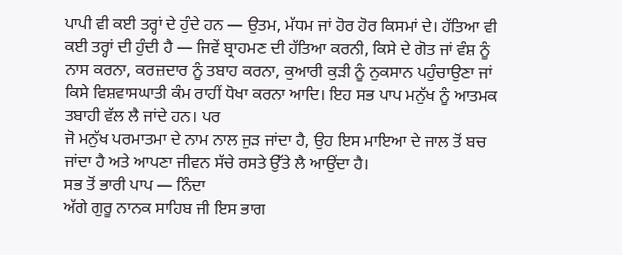ਪਾਪੀ ਵੀ ਕਈ ਤਰ੍ਹਾਂ ਦੇ ਹੁੰਦੇ ਹਨ — ਉਤਮ, ਮੱਧਮ ਜਾਂ ਹੋਰ ਹੋਰ ਕਿਸਮਾਂ ਦੇ। ਹੱਤਿਆ ਵੀ ਕਈ ਤਰ੍ਹਾਂ ਦੀ ਹੁੰਦੀ ਹੈ — ਜਿਵੇਂ ਬ੍ਰਾਹਮਣ ਦੀ ਹੱਤਿਆ ਕਰਨੀ, ਕਿਸੇ ਦੇ ਗੋਤ ਜਾਂ ਵੰਸ਼ ਨੂੰ ਨਾਸ ਕਰਨਾ, ਕਰਜ਼ਦਾਰ ਨੂੰ ਤਬਾਹ ਕਰਨਾ, ਕੁਆਰੀ ਕੁੜੀ ਨੂੰ ਨੁਕਸਾਨ ਪਹੁੰਚਾਉਣਾ ਜਾਂ ਕਿਸੇ ਵਿਸ਼ਵਾਸਘਾਤੀ ਕੰਮ ਰਾਹੀਂ ਧੋਖਾ ਕਰਨਾ ਆਦਿ। ਇਹ ਸਭ ਪਾਪ ਮਨੁੱਖ ਨੂੰ ਆਤਮਕ ਤਬਾਹੀ ਵੱਲ ਲੈ ਜਾਂਦੇ ਹਨ। ਪਰ
ਜੋ ਮਨੁੱਖ ਪਰਮਾਤਮਾ ਦੇ ਨਾਮ ਨਾਲ ਜੁੜ ਜਾਂਦਾ ਹੈ, ਉਹ ਇਸ ਮਾਇਆ ਦੇ ਜਾਲ ਤੋਂ ਬਚ ਜਾਂਦਾ ਹੈ ਅਤੇ ਆਪਣਾ ਜੀਵਨ ਸੱਚੇ ਰਸਤੇ ਉੱਤੇ ਲੈ ਆਉਂਦਾ ਹੈ।
ਸਭ ਤੋਂ ਭਾਰੀ ਪਾਪ — ਨਿੰਦਾ
ਅੱਗੇ ਗੁਰੂ ਨਾਨਕ ਸਾਹਿਬ ਜੀ ਇਸ ਭਾਗ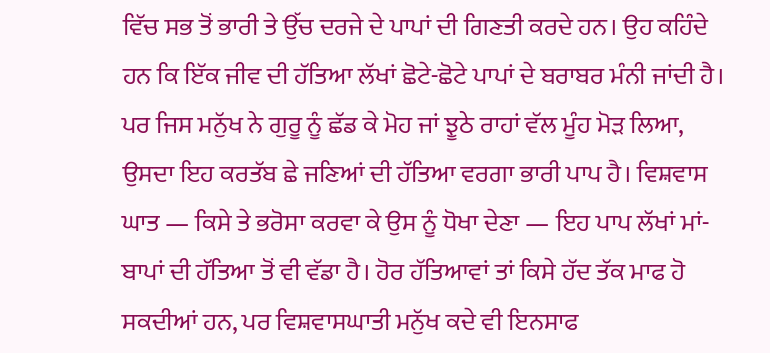ਵਿੱਚ ਸਭ ਤੋਂ ਭਾਰੀ ਤੇ ਉੱਚ ਦਰਜੇ ਦੇ ਪਾਪਾਂ ਦੀ ਗਿਣਤੀ ਕਰਦੇ ਹਨ। ਉਹ ਕਹਿੰਦੇ ਹਨ ਕਿ ਇੱਕ ਜੀਵ ਦੀ ਹੱਤਿਆ ਲੱਖਾਂ ਛੋਟੇ-ਛੋਟੇ ਪਾਪਾਂ ਦੇ ਬਰਾਬਰ ਮੰਨੀ ਜਾਂਦੀ ਹੈ। ਪਰ ਜਿਸ ਮਨੁੱਖ ਨੇ ਗੁਰੂ ਨੂੰ ਛੱਡ ਕੇ ਮੋਹ ਜਾਂ ਝੂਠੇ ਰਾਹਾਂ ਵੱਲ ਮੂੰਹ ਮੋੜ ਲਿਆ, ਉਸਦਾ ਇਹ ਕਰਤੱਬ ਛੇ ਜਣਿਆਂ ਦੀ ਹੱਤਿਆ ਵਰਗਾ ਭਾਰੀ ਪਾਪ ਹੈ। ਵਿਸ਼ਵਾਸ ਘਾਤ — ਕਿਸੇ ਤੇ ਭਰੋਸਾ ਕਰਵਾ ਕੇ ਉਸ ਨੂੰ ਧੋਖਾ ਦੇਣਾ — ਇਹ ਪਾਪ ਲੱਖਾਂ ਮਾਂ-ਬਾਪਾਂ ਦੀ ਹੱਤਿਆ ਤੋਂ ਵੀ ਵੱਡਾ ਹੈ। ਹੋਰ ਹੱਤਿਆਵਾਂ ਤਾਂ ਕਿਸੇ ਹੱਦ ਤੱਕ ਮਾਫ ਹੋ ਸਕਦੀਆਂ ਹਨ, ਪਰ ਵਿਸ਼ਵਾਸਘਾਤੀ ਮਨੁੱਖ ਕਦੇ ਵੀ ਇਨਸਾਫ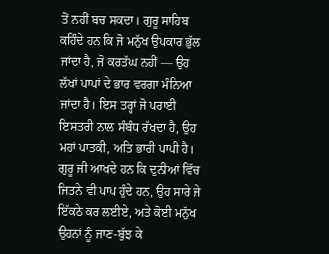ਤੋਂ ਨਹੀਂ ਬਚ ਸਕਦਾ। ਗੁਰੂ ਸਾਹਿਬ ਕਹਿੰਦੇ ਹਨ ਕਿ ਜੋ ਮਨੁੱਖ ਉਪਕਾਰ ਭੁੱਲ ਜਾਂਦਾ ਹੈ, ਜੋ ਕਰਤੱਘ ਨਹੀਂ — ਉਹ ਲੱਖਾਂ ਪਾਪਾਂ ਦੇ ਭਾਰ ਵਰਗਾ ਮੰਨਿਆ ਜਾਂਦਾ ਹੈ। ਇਸ ਤਰ੍ਹਾਂ ਜੋ ਪਰਾਈ ਇਸਤਰੀ ਨਾਲ ਸੰਬੰਧ ਰੱਖਦਾ ਹੈ, ਉਹ ਮਹਾਂ ਪਾਤਕੀ, ਅਤਿ ਭਾਰੀ ਪਾਪੀ ਹੈ। ਗੁਰੂ ਜੀ ਆਖਦੇ ਹਨ ਕਿ ਦੁਨੀਆਂ ਵਿੱਚ ਜਿਤਨੇ ਵੀ ਪਾਪ ਹੁੰਦੇ ਹਨ, ਉਹ ਸਾਰੇ ਜੇ ਇੱਕਠੇ ਕਰ ਲਈਏ, ਅਤੇ ਕੋਈ ਮਨੁੱਖ ਉਹਨਾਂ ਨੂੰ ਜਾਣ-ਬੁੱਝ ਕੇ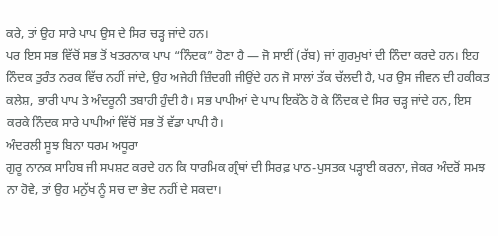ਕਰੇ, ਤਾਂ ਉਹ ਸਾਰੇ ਪਾਪ ਉਸ ਦੇ ਸਿਰ ਚੜ੍ਹ ਜਾਂਦੇ ਹਨ।
ਪਰ ਇਸ ਸਭ ਵਿੱਚੋਂ ਸਭ ਤੋਂ ਖਤਰਨਾਕ ਪਾਪ “ਨਿੰਦਕ” ਹੋਣਾ ਹੈ — ਜੋ ਸਾਈਂ (ਰੱਬ) ਜਾਂ ਗੁਰਮੁਖਾਂ ਦੀ ਨਿੰਦਾ ਕਰਦੇ ਹਨ। ਇਹ ਨਿੰਦਕ ਤੁਰੰਤ ਨਰਕ ਵਿੱਚ ਨਹੀਂ ਜਾਂਦੇ, ਉਹ ਅਜੇਹੀ ਜ਼ਿੰਦਗੀ ਜੀਉਂਦੇ ਹਨ ਜੋ ਸਾਲਾਂ ਤੱਕ ਚੱਲਦੀ ਹੈ, ਪਰ ਉਸ ਜੀਵਨ ਦੀ ਹਕੀਕਤ ਕਲੇਸ਼, ਭਾਰੀ ਪਾਪ ਤੇ ਅੰਦਰੂਨੀ ਤਬਾਹੀ ਹੁੰਦੀ ਹੈ। ਸਭ ਪਾਪੀਆਂ ਦੇ ਪਾਪ ਇਕੱਠੇ ਹੋ ਕੇ ਨਿੰਦਕ ਦੇ ਸਿਰ ਚੜ੍ਹ ਜਾਂਦੇ ਹਨ, ਇਸ ਕਰਕੇ ਨਿੰਦਕ ਸਾਰੇ ਪਾਪੀਆਂ ਵਿੱਚੋਂ ਸਭ ਤੋਂ ਵੱਡਾ ਪਾਪੀ ਹੈ।
ਅੰਦਰਲੀ ਸੂਝ ਬਿਨਾ ਧਰਮ ਅਧੂਰਾ
ਗੁਰੂ ਨਾਨਕ ਸਾਹਿਬ ਜੀ ਸਪਸ਼ਟ ਕਰਦੇ ਹਨ ਕਿ ਧਾਰਮਿਕ ਗ੍ਰੰਥਾਂ ਦੀ ਸਿਰਫ਼ ਪਾਠ-ਪੁਸਤਕ ਪੜ੍ਹਾਈ ਕਰਨਾ, ਜੇਕਰ ਅੰਦਰੋਂ ਸਮਝ ਨਾ ਹੋਵੇ, ਤਾਂ ਉਹ ਮਨੁੱਖ ਨੂੰ ਸਚ ਦਾ ਭੇਦ ਨਹੀਂ ਦੇ ਸਕਦਾ।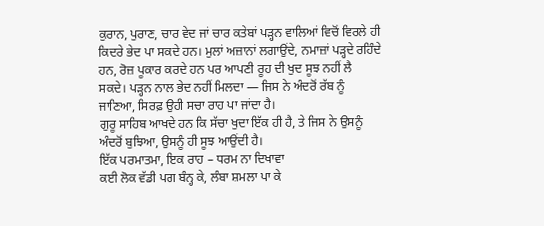ਕੁਰਾਨ, ਪੁਰਾਣ, ਚਾਰ ਵੇਦ ਜਾਂ ਚਾਰ ਕਤੇਬਾਂ ਪੜ੍ਹਨ ਵਾਲਿਆਂ ਵਿਚੋਂ ਵਿਰਲੇ ਹੀ ਕਿਦਰੇ ਭੇਦ ਪਾ ਸਕਦੇ ਹਨ। ਮੁਲਾਂ ਅਜ਼ਾਨਾਂ ਲਗਾਉਂਦੇ, ਨਮਾਜ਼ਾਂ ਪੜ੍ਹਦੇ ਰਹਿੰਦੇ ਹਨ, ਰੋਜ਼ ਪੂਕਾਰ ਕਰਦੇ ਹਨ ਪਰ ਆਪਣੀ ਰੂਹ ਦੀ ਖੁਦ ਸੂਝ ਨਹੀਂ ਲੈ ਸਕਦੇ। ਪੜ੍ਹਨ ਨਾਲ ਭੇਦ ਨਹੀਂ ਮਿਲਦਾ — ਜਿਸ ਨੇ ਅੰਦਰੋਂ ਰੱਬ ਨੂੰ ਜਾਣਿਆ, ਸਿਰਫ਼ ਉਹੀ ਸਚਾ ਰਾਹ ਪਾ ਜਾਂਦਾ ਹੈ।
ਗੁਰੂ ਸਾਹਿਬ ਆਖਦੇ ਹਨ ਕਿ ਸੱਚਾ ਖੁਦਾ ਇੱਕ ਹੀ ਹੈ, ਤੇ ਜਿਸ ਨੇ ਉਸਨੂੰ ਅੰਦਰੋਂ ਬੁਝਿਆ, ਉਸਨੂੰ ਹੀ ਸੂਝ ਆਉਂਦੀ ਹੈ।
ਇੱਕ ਪਰਮਾਤਮਾ, ਇਕ ਰਾਹ – ਧਰਮ ਨਾ ਦਿਖਾਵਾ
ਕਈ ਲੋਕ ਵੱਡੀ ਪਗ ਬੰਨ੍ਹ ਕੇ, ਲੰਬਾ ਸ਼ਮਲਾ ਪਾ ਕੇ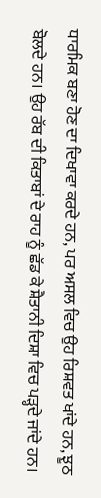ਧਾਰਮਿਕ ਬਣਾ ਹੋਣ ਦਾ ਦਿਖਾਵਾ ਕਰਦੇ ਹਨ, ਪਰ ਅਸਲ ਵਿਚ ਉਹ ਰਿਸ਼ਵਤ ਖਾਂਦੇ ਹਨ, ਝੂਠ ਬੋਲਦੇ ਹਨ। ਉਹ ਰੱਬ ਦੀ ਕਿਤਾਬਾਂ ਦੇ ਰਾਹ ਨੂੰ ਛੱਡ ਕੇ ਸ਼ੈਤਾਨੀ ਦਿਸ਼ਾ ਵਿਚ ਪੜ੍ਹਦੇ ਜਾਂਦੇ ਹਨ।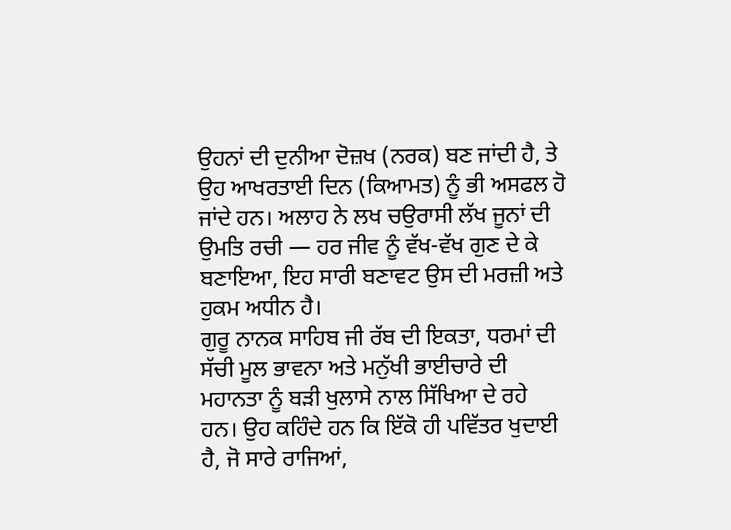ਉਹਨਾਂ ਦੀ ਦੁਨੀਆ ਦੋਜ਼ਖ (ਨਰਕ) ਬਣ ਜਾਂਦੀ ਹੈ, ਤੇ ਉਹ ਆਖਰਤਾਈ ਦਿਨ (ਕਿਆਮਤ) ਨੂੰ ਭੀ ਅਸਫਲ ਹੋ ਜਾਂਦੇ ਹਨ। ਅਲਾਹ ਨੇ ਲਖ ਚਉਰਾਸੀ ਲੱਖ ਜੂਨਾਂ ਦੀ ਉਮਤਿ ਰਚੀ — ਹਰ ਜੀਵ ਨੂੰ ਵੱਖ-ਵੱਖ ਗੁਣ ਦੇ ਕੇ ਬਣਾਇਆ, ਇਹ ਸਾਰੀ ਬਣਾਵਟ ਉਸ ਦੀ ਮਰਜ਼ੀ ਅਤੇ ਹੁਕਮ ਅਧੀਨ ਹੈ।
ਗੁਰੂ ਨਾਨਕ ਸਾਹਿਬ ਜੀ ਰੱਬ ਦੀ ਇਕਤਾ, ਧਰਮਾਂ ਦੀ ਸੱਚੀ ਮੂਲ ਭਾਵਨਾ ਅਤੇ ਮਨੁੱਖੀ ਭਾਈਚਾਰੇ ਦੀ ਮਹਾਨਤਾ ਨੂੰ ਬੜੀ ਖੁਲਾਸੇ ਨਾਲ ਸਿੱਖਿਆ ਦੇ ਰਹੇ ਹਨ। ਉਹ ਕਹਿੰਦੇ ਹਨ ਕਿ ਇੱਕੋ ਹੀ ਪਵਿੱਤਰ ਖੁਦਾਈ ਹੈ, ਜੋ ਸਾਰੇ ਰਾਜਿਆਂ,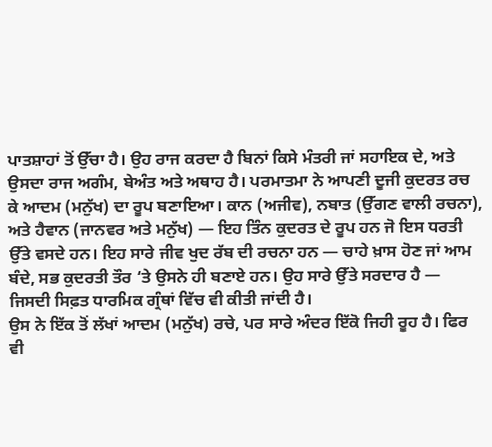ਪਾਤਸ਼ਾਹਾਂ ਤੋਂ ਉੱਚਾ ਹੈ। ਉਹ ਰਾਜ ਕਰਦਾ ਹੈ ਬਿਨਾਂ ਕਿਸੇ ਮੰਤਰੀ ਜਾਂ ਸਹਾਇਕ ਦੇ, ਅਤੇ ਉਸਦਾ ਰਾਜ ਅਗੰਮ, ਬੇਅੰਤ ਅਤੇ ਅਥਾਹ ਹੈ। ਪਰਮਾਤਮਾ ਨੇ ਆਪਣੀ ਦੂਜੀ ਕੁਦਰਤ ਰਚ ਕੇ ਆਦਮ (ਮਨੁੱਖ) ਦਾ ਰੂਪ ਬਣਾਇਆ। ਕਾਨ (ਅਜੀਵ), ਨਬਾਤ (ਉੱਗਣ ਵਾਲੀ ਰਚਨਾ), ਅਤੇ ਹੈਵਾਨ (ਜਾਨਵਰ ਅਤੇ ਮਨੁੱਖ) — ਇਹ ਤਿੰਨ ਕੁਦਰਤ ਦੇ ਰੂਪ ਹਨ ਜੋ ਇਸ ਧਰਤੀ ਉੱਤੇ ਵਸਦੇ ਹਨ। ਇਹ ਸਾਰੇ ਜੀਵ ਖੁਦ ਰੱਬ ਦੀ ਰਚਨਾ ਹਨ — ਚਾਹੇ ਖ਼ਾਸ ਹੋਣ ਜਾਂ ਆਮ ਬੰਦੇ, ਸਭ ਕੁਦਰਤੀ ਤੌਰ ‘ਤੇ ਉਸਨੇ ਹੀ ਬਣਾਏ ਹਨ। ਉਹ ਸਾਰੇ ਉੱਤੇ ਸਰਦਾਰ ਹੈ — ਜਿਸਦੀ ਸਿਫ਼ਤ ਧਾਰਮਿਕ ਗ੍ਰੰਥਾਂ ਵਿੱਚ ਵੀ ਕੀਤੀ ਜਾਂਦੀ ਹੈ।
ਉਸ ਨੇ ਇੱਕ ਤੋਂ ਲੱਖਾਂ ਆਦਮ (ਮਨੁੱਖ) ਰਚੇ, ਪਰ ਸਾਰੇ ਅੰਦਰ ਇੱਕੋ ਜਿਹੀ ਰੂਹ ਹੈ। ਫਿਰ ਵੀ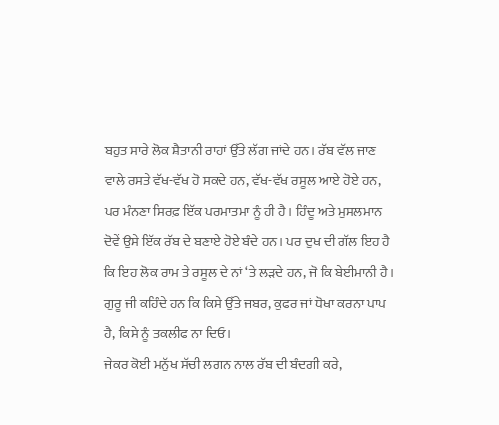ਬਹੁਤ ਸਾਰੇ ਲੋਕ ਸ਼ੈਤਾਨੀ ਰਾਹਾਂ ਉੱਤੇ ਲੱਗ ਜਾਂਦੇ ਹਨ। ਰੱਬ ਵੱਲ ਜਾਣ ਵਾਲੇ ਰਸਤੇ ਵੱਖ-ਵੱਖ ਹੋ ਸਕਦੇ ਹਨ, ਵੱਖ-ਵੱਖ ਰਸੂਲ ਆਏ ਹੋਏ ਹਨ, ਪਰ ਮੰਨਣਾ ਸਿਰਫ਼ ਇੱਕ ਪਰਮਾਤਮਾ ਨੂੰ ਹੀ ਹੈ। ਹਿੰਦੂ ਅਤੇ ਮੁਸਲਮਾਨ ਦੋਵੇਂ ਉਸੇ ਇੱਕ ਰੱਬ ਦੇ ਬਣਾਏ ਹੋਏ ਬੰਦੇ ਹਨ। ਪਰ ਦੁਖ ਦੀ ਗੱਲ ਇਹ ਹੈ ਕਿ ਇਹ ਲੋਕ ਰਾਮ ਤੇ ਰਸੂਲ ਦੇ ਨਾਂ ‘ਤੇ ਲੜਦੇ ਹਨ, ਜੋ ਕਿ ਬੇਈਮਾਨੀ ਹੈ। ਗੁਰੂ ਜੀ ਕਹਿੰਦੇ ਹਨ ਕਿ ਕਿਸੇ ਉੱਤੇ ਜਬਰ, ਕੁਫਰ ਜਾਂ ਧੋਖਾ ਕਰਨਾ ਪਾਪ ਹੈ, ਕਿਸੇ ਨੂੰ ਤਕਲੀਫ ਨਾ ਦਿਓ।
ਜੇਕਰ ਕੋਈ ਮਨੁੱਖ ਸੱਚੀ ਲਗਨ ਨਾਲ ਰੱਬ ਦੀ ਬੰਦਗੀ ਕਰੇ,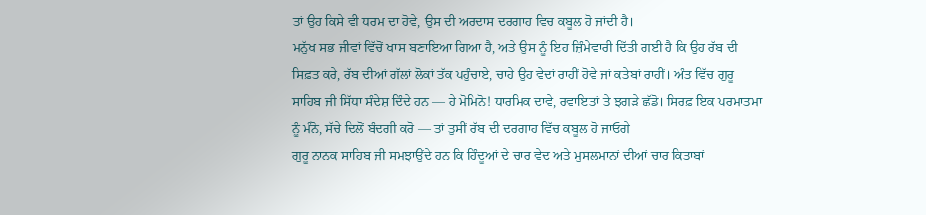ਤਾਂ ਉਹ ਕਿਸੇ ਵੀ ਧਰਮ ਦਾ ਹੋਵੇ, ਉਸ ਦੀ ਅਰਦਾਸ ਦਰਗਾਹ ਵਿਚ ਕਬੂਲ ਹੋ ਜਾਂਦੀ ਹੈ।
ਮਨੁੱਖ ਸਭ ਜੀਵਾਂ ਵਿੱਚੋਂ ਖਾਸ ਬਣਾਇਆ ਗਿਆ ਹੈ, ਅਤੇ ਉਸ ਨੂੰ ਇਹ ਜ਼ਿੰਮੇਵਾਰੀ ਦਿੱਤੀ ਗਈ ਹੈ ਕਿ ਉਹ ਰੱਬ ਦੀ ਸਿਫ਼ਤ ਕਰੇ, ਰੱਬ ਦੀਆਂ ਗੱਲਾਂ ਲੋਕਾਂ ਤੱਕ ਪਹੁੰਚਾਏ, ਚਾਹੇ ਉਹ ਵੇਦਾਂ ਰਾਹੀਂ ਹੋਵੇ ਜਾਂ ਕਤੇਬਾਂ ਰਾਹੀਂ। ਅੰਤ ਵਿੱਚ ਗੁਰੂ ਸਾਹਿਬ ਜੀ ਸਿੱਧਾ ਸੰਦੇਸ਼ ਦਿੰਦੇ ਹਨ — ਹੇ ਮੋਮਿਨੋ! ਧਾਰਮਿਕ ਦਾਵੇ, ਰਵਾਇਤਾਂ ਤੇ ਝਗੜੇ ਛੱਡੋ। ਸਿਰਫ਼ ਇਕ ਪਰਮਾਤਮਾ ਨੂੰ ਮੰਨੋ, ਸੱਚੇ ਦਿਲੋਂ ਬੰਦਗੀ ਕਰੋ — ਤਾਂ ਤੁਸੀਂ ਰੱਬ ਦੀ ਦਰਗਾਹ ਵਿੱਚ ਕਬੂਲ ਹੋ ਜਾਓਗੇ
ਗੁਰੂ ਨਾਨਕ ਸਾਹਿਬ ਜੀ ਸਮਝਾਉਂਦੇ ਹਨ ਕਿ ਹਿੰਦੂਆਂ ਦੇ ਚਾਰ ਵੇਦ ਅਤੇ ਮੁਸਲਮਾਨਾਂ ਦੀਆਂ ਚਾਰ ਕਿਤਾਬਾਂ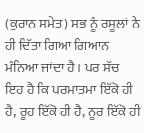(ਕੁਰਾਨ ਸਮੇਤ) ਸਭ ਨੂੰ ਰਸੂਲਾਂ ਨੇ ਹੀ ਦਿੱਤਾ ਗਿਆ ਗਿਆਨ ਮੰਨਿਆ ਜਾਂਦਾ ਹੈ। ਪਰ ਸੱਚ ਇਹ ਹੈ ਕਿ ਪਰਮਾਤਮਾ ਇੱਕੋ ਹੀ ਹੈ, ਰੂਹ ਇੱਕੋ ਹੀ ਹੈ, ਨੂਰ ਇੱਕੋ ਹੀ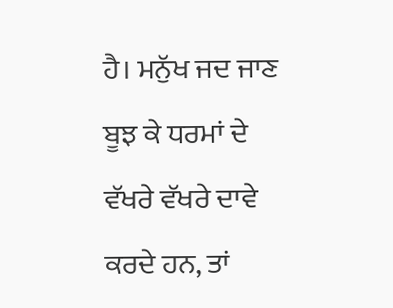ਹੈ। ਮਨੁੱਖ ਜਦ ਜਾਣ ਬੂਝ ਕੇ ਧਰਮਾਂ ਦੇ ਵੱਖਰੇ ਵੱਖਰੇ ਦਾਵੇ ਕਰਦੇ ਹਨ, ਤਾਂ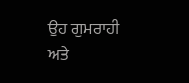ਉਹ ਗੁਮਰਾਹੀ ਅਤੇ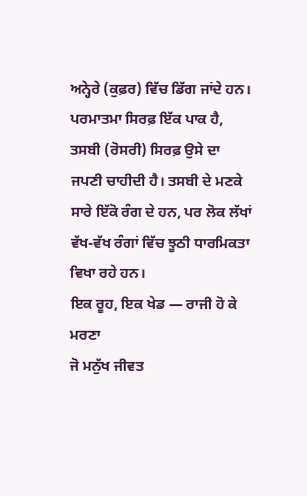ਅਨ੍ਹੇਰੇ (ਕੁਫ਼ਰ) ਵਿੱਚ ਡਿੱਗ ਜਾਂਦੇ ਹਨ। ਪਰਮਾਤਮਾ ਸਿਰਫ਼ ਇੱਕ ਪਾਕ ਹੈ, ਤਸਬੀ (ਰੋਸਰੀ) ਸਿਰਫ਼ ਉਸੇ ਦਾ ਜਪਣੀ ਚਾਹੀਦੀ ਹੈ। ਤਸਬੀ ਦੇ ਮਣਕੇ ਸਾਰੇ ਇੱਕੋ ਰੰਗ ਦੇ ਹਨ, ਪਰ ਲੋਕ ਲੱਖਾਂ ਵੱਖ-ਵੱਖ ਰੰਗਾਂ ਵਿੱਚ ਝੂਠੀ ਧਾਰਮਿਕਤਾ ਵਿਖਾ ਰਹੇ ਹਨ।
ਇਕ ਰੂਹ, ਇਕ ਖੇਡ — ਰਾਜੀ ਹੋ ਕੇ ਮਰਣਾ
ਜੋ ਮਨੁੱਖ ਜੀਵਤ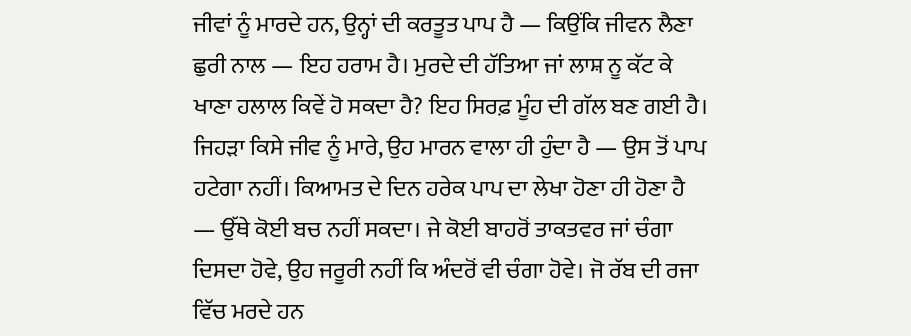ਜੀਵਾਂ ਨੂੰ ਮਾਰਦੇ ਹਨ, ਉਨ੍ਹਾਂ ਦੀ ਕਰਤੂਤ ਪਾਪ ਹੈ — ਕਿਉਂਕਿ ਜੀਵਨ ਲੈਣਾ ਛੁਰੀ ਨਾਲ — ਇਹ ਹਰਾਮ ਹੈ। ਮੁਰਦੇ ਦੀ ਹੱਤਿਆ ਜਾਂ ਲਾਸ਼ ਨੂ ਕੱਟ ਕੇ ਖਾਣਾ ਹਲਾਲ ਕਿਵੇਂ ਹੋ ਸਕਦਾ ਹੈ? ਇਹ ਸਿਰਫ਼ ਮੂੰਹ ਦੀ ਗੱਲ ਬਣ ਗਈ ਹੈ। ਜਿਹੜਾ ਕਿਸੇ ਜੀਵ ਨੂੰ ਮਾਰੇ, ਉਹ ਮਾਰਨ ਵਾਲਾ ਹੀ ਹੁੰਦਾ ਹੈ — ਉਸ ਤੋਂ ਪਾਪ ਹਟੇਗਾ ਨਹੀਂ। ਕਿਆਮਤ ਦੇ ਦਿਨ ਹਰੇਕ ਪਾਪ ਦਾ ਲੇਖਾ ਹੋਣਾ ਹੀ ਹੋਣਾ ਹੈ — ਉੱਥੇ ਕੋਈ ਬਚ ਨਹੀਂ ਸਕਦਾ। ਜੇ ਕੋਈ ਬਾਹਰੋਂ ਤਾਕਤਵਰ ਜਾਂ ਚੰਗਾ ਦਿਸਦਾ ਹੋਵੇ, ਉਹ ਜਰੂਰੀ ਨਹੀਂ ਕਿ ਅੰਦਰੋਂ ਵੀ ਚੰਗਾ ਹੋਵੇ। ਜੋ ਰੱਬ ਦੀ ਰਜਾ ਵਿੱਚ ਮਰਦੇ ਹਨ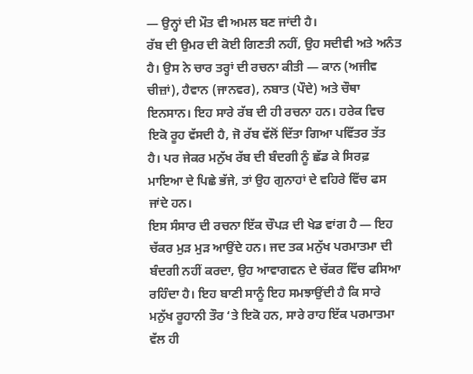— ਉਨ੍ਹਾਂ ਦੀ ਮੌਤ ਵੀ ਅਮਲ ਬਣ ਜਾਂਦੀ ਹੈ।
ਰੱਬ ਦੀ ਉਮਰ ਦੀ ਕੋਈ ਗਿਣਤੀ ਨਹੀਂ, ਉਹ ਸਦੀਵੀ ਅਤੇ ਅਨੰਤ ਹੈ। ਉਸ ਨੇ ਚਾਰ ਤਰ੍ਹਾਂ ਦੀ ਰਚਨਾ ਕੀਤੀ — ਕਾਨ (ਅਜੀਵ ਚੀਜ਼ਾਂ), ਹੈਵਾਨ (ਜਾਨਵਰ), ਨਬਾਤ (ਪੌਦੇ) ਅਤੇ ਚੌਥਾ ਇਨਸਾਨ। ਇਹ ਸਾਰੇ ਰੱਬ ਦੀ ਹੀ ਰਚਨਾ ਹਨ। ਹਰੇਕ ਵਿਚ ਇਕੋ ਰੂਹ ਵੱਸਦੀ ਹੈ, ਜੋ ਰੱਬ ਵੱਲੋਂ ਦਿੱਤਾ ਗਿਆ ਪਵਿੱਤਰ ਤੱਤ ਹੈ। ਪਰ ਜੇਕਰ ਮਨੁੱਖ ਰੱਬ ਦੀ ਬੰਦਗੀ ਨੂੰ ਛੱਡ ਕੇ ਸਿਰਫ਼ ਮਾਇਆ ਦੇ ਪਿਛੇ ਭੱਜੇ, ਤਾਂ ਉਹ ਗੁਨਾਹਾਂ ਦੇ ਵਹਿਰੇ ਵਿੱਚ ਫਸ ਜਾਂਦੇ ਹਨ।
ਇਸ ਸੰਸਾਰ ਦੀ ਰਚਨਾ ਇੱਕ ਚੌਪੜ ਦੀ ਖੇਡ ਵਾਂਗ ਹੈ — ਇਹ ਚੱਕਰ ਮੁੜ ਮੁੜ ਆਉਂਦੇ ਹਨ। ਜਦ ਤਕ ਮਨੁੱਖ ਪਰਮਾਤਮਾ ਦੀ ਬੰਦਗੀ ਨਹੀਂ ਕਰਦਾ, ਉਹ ਆਵਾਗਵਨ ਦੇ ਚੱਕਰ ਵਿੱਚ ਫਸਿਆ ਰਹਿੰਦਾ ਹੈ। ਇਹ ਬਾਣੀ ਸਾਨੂੰ ਇਹ ਸਮਝਾਉਂਦੀ ਹੈ ਕਿ ਸਾਰੇ ਮਨੁੱਖ ਰੂਹਾਨੀ ਤੌਰ ‘ਤੇ ਇਕੋ ਹਨ, ਸਾਰੇ ਰਾਹ ਇੱਕ ਪਰਮਾਤਮਾ ਵੱਲ ਹੀ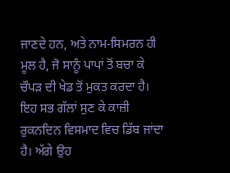ਜਾਣਦੇ ਹਨ, ਅਤੇ ਨਾਮ-ਸਿਮਰਨ ਹੀ ਮੂਲ ਹੈ, ਜੋ ਸਾਨੂੰ ਪਾਪਾਂ ਤੋਂ ਬਚਾ ਕੇ ਚੌਪੜ ਦੀ ਖੇਡ ਤੋਂ ਮੁਕਤ ਕਰਦਾ ਹੈ।
ਇਹ ਸਭ ਗੱਲਾਂ ਸੁਣ ਕੇ ਕਾਜ਼ੀ ਰੁਕਨਦਿਨ ਵਿਸਮਾਦ ਵਿਚ ਡਿੱਬ ਜਾਂਦਾ ਹੈ। ਅੱਗੇ ਉਹ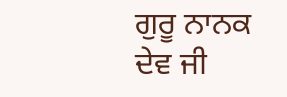ਗੁਰੂ ਨਾਨਕ ਦੇਵ ਜੀ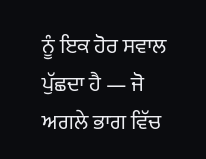ਨੂੰ ਇਕ ਹੋਰ ਸਵਾਲ ਪੁੱਛਦਾ ਹੈ — ਜੋ ਅਗਲੇ ਭਾਗ ਵਿੱਚ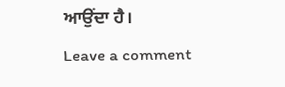ਆਉਂਦਾ ਹੈ।
Leave a comment